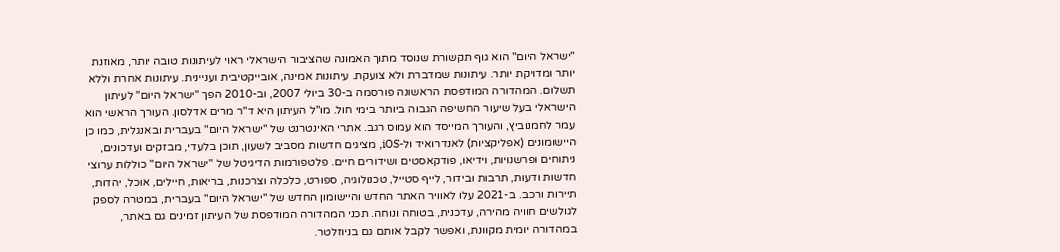"ישראל היום" הוא גוף תקשורת שנוסד מתוך האמונה שהציבור הישראלי ראוי לעיתונות טובה יותר, מאוזנת יותר ומדויקת יותר. עיתונות שמדברת ולא צועקת. עיתונות אמינה, אובייקטיבית ועניינית. עיתונות אחרת וללא תשלום. המהדורה המודפסת הראשונה פורסמה ב-30 ביולי 2007, וב-2010 הפך "ישראל היום" לעיתון הישראלי בעל שיעור החשיפה הגבוה ביותר בימי חול. מו"ל העיתון היא ד"ר מרים אדלסון. העורך הראשי הוא עמר לחמנוביץ, והעורך המייסד הוא עמוס רגב. אתרי האינטרנט של "ישראל היום" בעברית ובאנגלית, כמו כן היישומונים (אפליקציות) לאנדרואיד ול-iOS, מציגים חדשות מסביב לשעון, תוכן בלעדי, מבזקים ועדכונים, ניתוחים ופרשנויות, וידיאו, פודקאסטים ושידורים חיים. פלטפורמות הדיגיטל של "ישראל היום" כוללות ערוצי חדשות ודעות, תרבות ובידור, לייף סטייל, טכנולוגיה, ספורט, כלכלה וצרכנות, בריאות, חיילים, אוכל, יהדות, תיירות ורכב. ב-2021 עלו לאוויר האתר החדש והיישומון החדש של "ישראל היום" בעברית, במטרה לספק לגולשים חוויה מהירה, עדכנית, בטוחה ונוחה. תכני המהדורה המודפסת של העיתון זמינים גם באתר, במהדורה יומית מקוונת, ואפשר לקבל אותם גם בניוזלטר.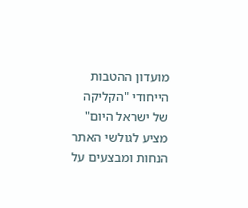מועדון ההטבות הייחודי "הקליקה של ישראל היום" מציע לגולשי האתר הנחות ומבצעים על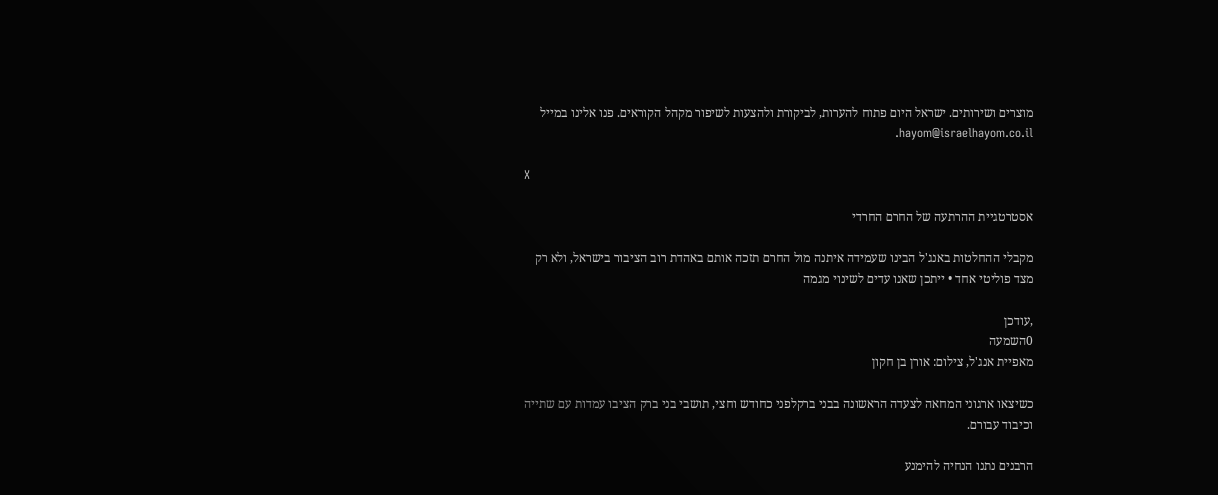מוצרים ושירותים. ישראל היום פתוח להערות, לביקורת ולהצעות לשיפור מקהל הקוראים. פנו אלינו במייל hayom@israelhayom.co.il.

X

אסטרטגיית ההרתעה של החרם החרדי

מקבלי ההחלטות באנג'ל הבינו שעמידה איתנה מול החרם תזכה אותם באהדת רוב הציבור בישראל, ולא רק מצד פוליטי אחד • ייתכן שאנו עדים לשינוי מגמה

,עודכן
0השמעה
מאפיית אנג'ל, צילום: אורן בן חקון

כשיצאו ארגוני המחאה לצעדה הראשונה בבני ברקלפני כחודש וחצי, תושבי בני ברק הציבו עמדות עם שתייה וכיבוד עבורם.

הרבנים נתנו הנחיה להימנע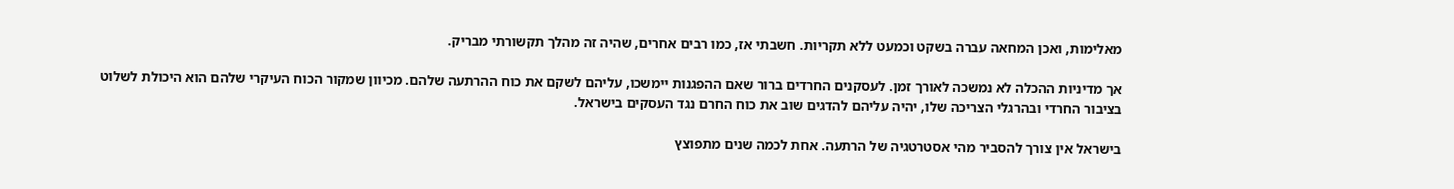מאלימות, ואכן המחאה עברה בשקט וכמעט ללא תקריות. חשבתי אז, כמו רבים אחרים, שהיה זה מהלך תקשורתי מבריק.

אך מדיניות ההכלה לא נמשכה לאורך זמן. לעסקנים החרדים ברור שאם ההפגנות יימשכו, עליהם לשקם את כוח ההרתעה שלהם. מכיוון שמקור הכוח העיקרי שלהם הוא היכולת לשלוט בציבור החרדי ובהרגלי הצריכה שלו, יהיה עליהם להדגים שוב את כוח החרם נגד העסקים בישראל.

בישראל אין צורך להסביר מהי אסטרטגיה של הרתעה. אחת לכמה שנים מתפוצץ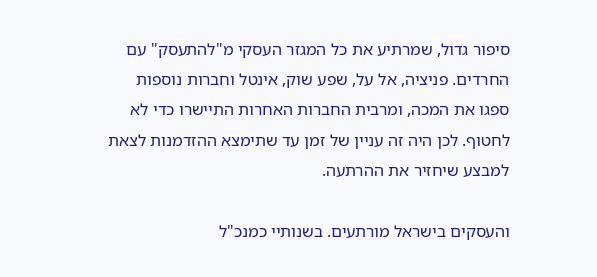סיפור גדול, שמרתיע את כל המגזר העסקי מ"להתעסק" עם החרדים. פניציה, אל על, שפע שוק, אינטל וחברות נוספות ספגו את המכה, ומרבית החברות האחרות התיישרו כדי לא לחטוף. לכן היה זה עניין של זמן עד שתימצא ההזדמנות לצאת למבצע שיחזיר את ההרתעה.

והעסקים בישראל מורתעים. בשנותיי כמנכ"ל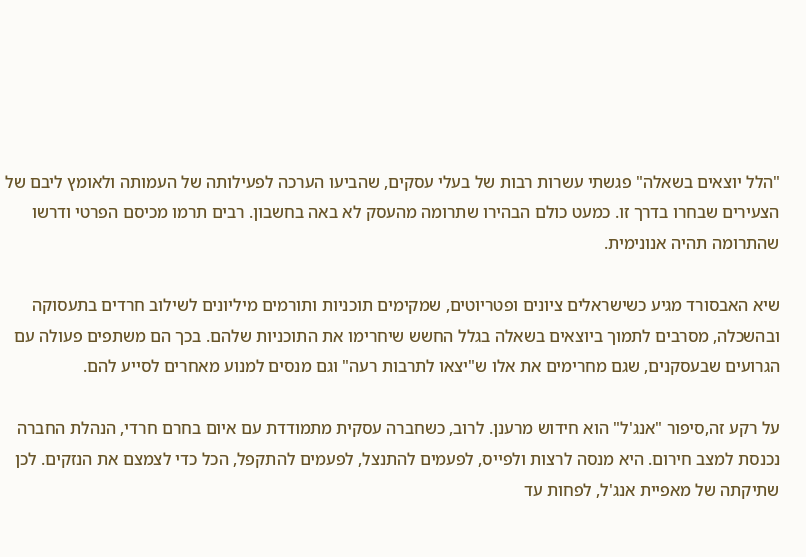"הלל יוצאים בשאלה" פגשתי עשרות רבות של בעלי עסקים, שהביעו הערכה לפעילותה של העמותה ולאומץ ליבם של הצעירים שבחרו בדרך זו. כמעט כולם הבהירו שתרומה מהעסק לא באה בחשבון. רבים תרמו מכיסם הפרטי ודרשו שהתרומה תהיה אנונימית.

שיא האבסורד מגיע כשישראלים ציונים ופטריוטים, שמקימים תוכניות ותורמים מיליונים לשילוב חרדים בתעסוקה ובהשכלה, מסרבים לתמוך ביוצאים בשאלה בגלל החשש שיחרימו את התוכניות שלהם. בכך הם משתפים פעולה עם הגרועים שבעסקנים, שגם מחרימים את אלו ש"יצאו לתרבות רעה" וגם מנסים למנוע מאחרים לסייע להם.

על רקע זה,סיפור "אנג'ל" הוא חידוש מרענן. לרוב, כשחברה עסקית מתמודדת עם איום בחרם חרדי, הנהלת החברה נכנסת למצב חירום. היא מנסה לרצות ולפייס, לפעמים להתנצל, לפעמים להתקפל, הכל כדי לצמצם את הנזקים. לכן שתיקתה של מאפיית אנג'ל, לפחות עד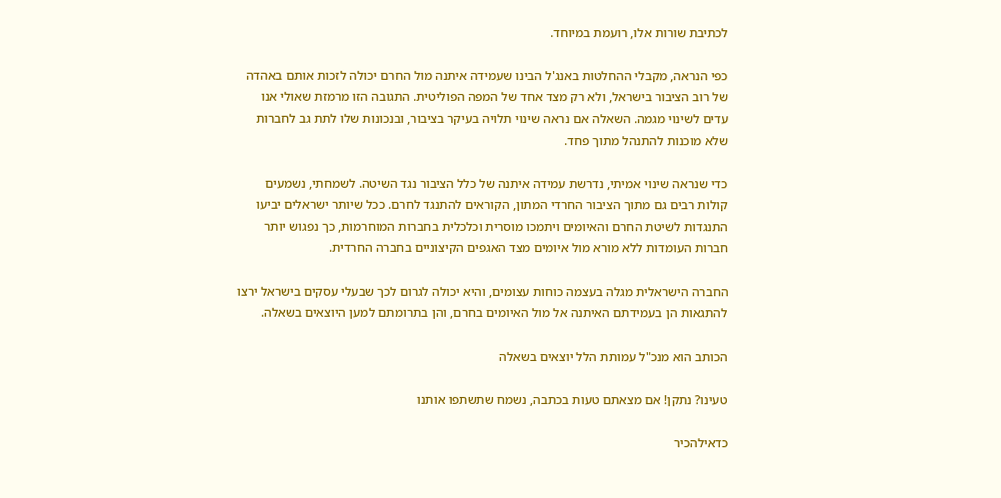לכתיבת שורות אלו, רועמת במיוחד.

כפי הנראה, מקבלי ההחלטות באנג'ל הבינו שעמידה איתנה מול החרם יכולה לזכות אותם באהדה של רוב הציבור בישראל, ולא רק מצד אחד של המפה הפוליטית. התגובה הזו מרמזת שאולי אנו עדים לשינוי מגמה. השאלה אם נראה שינוי תלויה בעיקר בציבור, ובנכונות שלו לתת גב לחברות שלא מוכנות להתנהל מתוך פחד.

כדי שנראה שינוי אמיתי, נדרשת עמידה איתנה של כלל הציבור נגד השיטה. לשמחתי, נשמעים קולות רבים גם מתוך הציבור החרדי המתון, הקוראים להתנגד לחרם. ככל שיותר ישראלים יביעו התנגדות לשיטת החרם והאיומים ויתמכו מוסרית וכלכלית בחברות המוחרמות, כך נפגוש יותר חברות העומדות ללא מורא מול איומים מצד האגפים הקיצוניים בחברה החרדית.

החברה הישראלית מגלה בעצמה כוחות עצומים, והיא יכולה לגרום לכך שבעלי עסקים בישראל ירצו להתגאות הן בעמידתם האיתנה אל מול האיומים בחרם, והן בתרומתם למען היוצאים בשאלה.

הכותב הוא מנכ"ל עמותת הלל יוצאים בשאלה

טעינו? נתקן! אם מצאתם טעות בכתבה, נשמח שתשתפו אותנו

כדאילהכיר